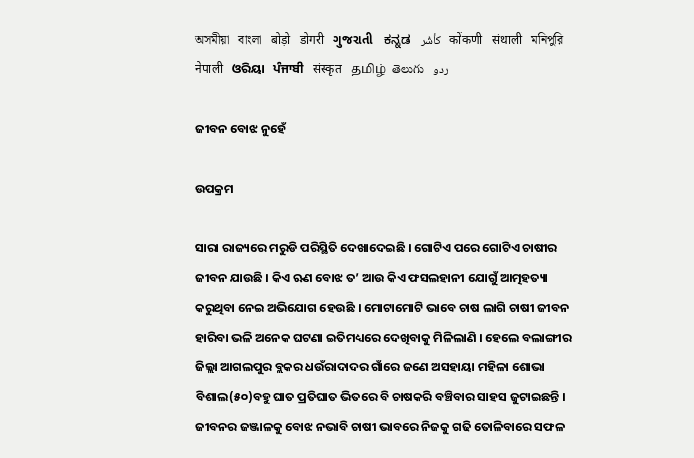অসমীয়া   বাংলা   बोड़ो   डोगरी   ગુજરાતી   ಕನ್ನಡ   كأشُر   कोंकणी   संथाली   মনিপুরি   नेपाली   ଓରିୟା   ਪੰਜਾਬੀ   संस्कृत   தமிழ்  తెలుగు   ردو

ଜୀବନ ବୋଝ ନୁହେଁ

ଉପକ୍ରମ

ସାରା ରାଜ୍ୟରେ ମରୁଡି ପରିସ୍ଥିତି ଦେଖାଦେଇଛି । ଗୋଟିଏ ପରେ ଗୋଟିଏ ଚାଷୀର ଜୀବନ ଯାଉଛି । କିଏ ଋଣ ବୋଝ ତ’ ଆଉ କିଏ ଫସଲହାନୀ ଯୋଗୁଁ ଆତ୍ମହତ୍ୟା କରୁଥିବା ନେଇ ଅଭିଯୋଗ ହେଉଛି । ମୋଟାମୋଟି ଭାବେ ଚାଷ ଲାଗି ଚାଷୀ ଜୀବନ ହାରିବା ଭଳି ଅନେକ ଘଟଣା ଇତିମଧ୍ୟରେ ଦେଖିବାକୁ ମିଳିଲାଣି । ହେଲେ ବଲାଙ୍ଗୀର ଜିଲ୍ଲା ଆଗଲପୁର ବ୍ଲକର ଧଉଁରାଦାଦର ଗାଁରେ ଜଣେ ଅସହାୟା ମହିଳା ଶୋଭା ବିଶାଲ(୫୦)ବହୁ ଘାତ ପ୍ରତିଘାତ ଭିତରେ ବି ଚାଷକରି ବଞ୍ଚିବାର ସାହସ ଜୁଟାଇଛନ୍ତି । ଜୀବନର ଜଞ୍ଜାଳକୁ ବୋଝ ନଭାବି ଚାଷୀ ଭାବରେ ନିଜକୁ ଗଢି ତୋଳିବାରେ ସଫଳ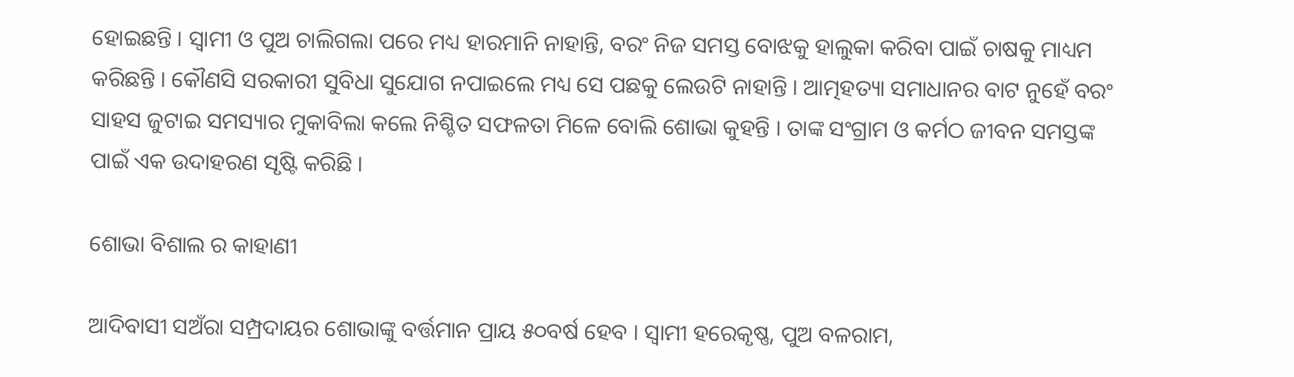ହୋଇଛନ୍ତି । ସ୍ୱାମୀ ଓ ପୁଅ ଚାଲିଗଲା ପରେ ମଧ୍ୟ ହାରମାନି ନାହାନ୍ତି, ବରଂ ନିଜ ସମସ୍ତ ବୋଝକୁ ହାଲୁକା କରିବା ପାଇଁ ଚାଷକୁ ମାଧ୍ୟମ କରିଛନ୍ତି । କୌଣସି ସରକାରୀ ସୁବିଧା ସୁଯୋଗ ନପାଇଲେ ମଧ୍ୟ ସେ ପଛକୁ ଲେଉଟି ନାହାନ୍ତି । ଆତ୍ମହତ୍ୟା ସମାଧାନର ବାଟ ନୁହେଁ ବରଂ ସାହସ ଜୁଟାଇ ସମସ୍ୟାର ମୁକାବିଲା କଲେ ନିଶ୍ଚିତ ସଫଳତା ମିଳେ ବୋଲି ଶୋଭା କୁହନ୍ତି । ତାଙ୍କ ସଂଗ୍ରାମ ଓ କର୍ମଠ ଜୀବନ ସମସ୍ତଙ୍କ ପାଇଁ ଏକ ଉଦାହରଣ ସୃଷ୍ଟି କରିଛି ।

ଶୋଭା ବିଶାଲ ର କାହାଣୀ

ଆଦିବାସୀ ସଅଁରା ସମ୍ପ୍ରଦାୟର ଶୋଭାଙ୍କୁ ବର୍ତ୍ତମାନ ପ୍ରାୟ ୫୦ବର୍ଷ ହେବ । ସ୍ୱାମୀ ହରେକୃଷ୍ଣ, ପୁଅ ବଳରାମ,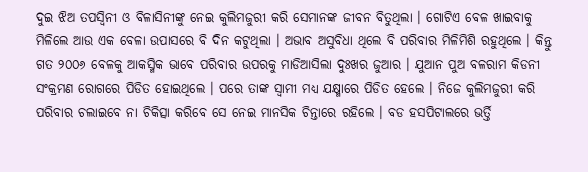ଦୁଇ ଝିଅ ତପସ୍ୱିନୀ ଓ ବିଳାସିନୀଙ୍କୁ ନେଇ କୁଲିମଜୁରୀ କରି ସେମାନଙ୍କ ଜୀବନ ବିତୁଥିଲା । ଗୋଟିଏ ବେଳ ଖାଇବାକୁ ମିଳିଲେ ଆଉ ଏକ ବେଳା ଉପାସରେ ବି ଦିନ କଟୁଥିଲା । ଅଭାବ ଅସୁବିଧା ଥିଲେ ବି ପରିବାର ମିଳିମିଶି ରହୁଥିଲେ । କିନ୍ତୁ ଗତ ୨୦୦୬ ବେଳକୁ ଆକସ୍ମିକ ଭାବେ ପରିବାର ଉପରକୁ ମାଡିଆସିଲା ଦୁଃଖର ଜୁଆର । ଯୁଆନ ପୁଅ ବଳରାମ କିଡନୀ ସଂକ୍ରମଣ ରୋଗରେ ପିଡିତ ହୋଇଥିଲେ । ପରେ ତାଙ୍କ ସ୍ୱାମୀ ମଧ୍ୟ ଯକ୍ଷ୍ମାରେ ପିଡିତ ହେଲେ । ନିଜେ କୁଲିମଜୁରୀ କରି ପରିବାର ଚଲାଇବେ ନା ଚିକିତ୍ସା କରିବେ ସେ ନେଇ ମାନସିକ ଚିନ୍ତାରେ ରହିଲେ । ବଡ ହସପିଟାଲରେ ଭର୍ତ୍ତି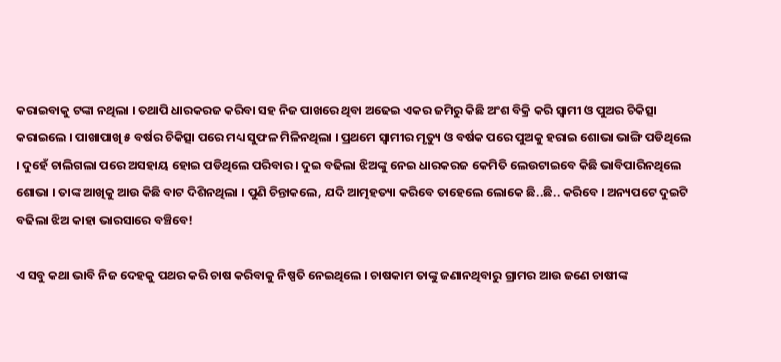କରାଇବାକୁ ଟଙ୍କା ନଥିଲା । ତଥାପି ଧାରକରଜ କରିବା ସହ ନିଜ ପାଖରେ ଥିବା ଅଢେଇ ଏକର ଜମିରୁ କିଛି ଅଂଶ ବିକ୍ରି କରି ସ୍ୱାମୀ ଓ ପୁଅର ଚିକିତ୍ସା କରାଇଲେ । ପାଖାପାଖି ୫ ବର୍ଷର ଚିକିତ୍ସା ପରେ ମଧ୍ୟ ସୁଫଳ ମିଳିନଥିଲା । ପ୍ରଥମେ ସ୍ୱାମୀର ମୃତ୍ୟୁ ଓ ବର୍ଷକ ପରେ ପୁଅକୁ ହରାଇ ଶୋଭା ଭାଙ୍ଗି ପଡିଥିଲେ । ଦୁହେଁ ଚାଲିଗଲା ପରେ ଅସହାୟ ହୋଇ ପଡିଥିଲେ ପରିବାର । ଦୁଇ ବଢିଲା ଝିଅଙ୍କୁ ନେଇ ଧାରକରଜ କେମିତି ଲେଉଟାଇବେ କିଛି ଭାବିପାରିନଥିଲେ ଶୋଭା । ତାଙ୍କ ଆଖିକୁ ଆଉ କିଛି ବାଟ ଦିଶିନଥିଲା । ପୁଣି ଚିନ୍ତାକଲେ, ଯଦି ଆତ୍ମହତ୍ୟା କରିବେ ତାହେଲେ ଲୋକେ ଛି..ଛି.. କରିବେ । ଅନ୍ୟପଟେ ଦୁଇଟି ବଢିଲା ଝିଅ କାହା ଭାରସାରେ ବଞ୍ଚିବେ!

ଏ ସବୁ କଥା ଭାବି ନିଜ ଦେହକୁ ପଥର କରି ଚାଷ କରିବାକୁ ନିଷ୍ପତି ନେଇଥିଲେ । ଚାଷକାମ ତାଙ୍କୁ ଜଣାନଥିବାରୁ ଗ୍ରାମର ଆଉ ଜଣେ ଚାଷୀଙ୍କ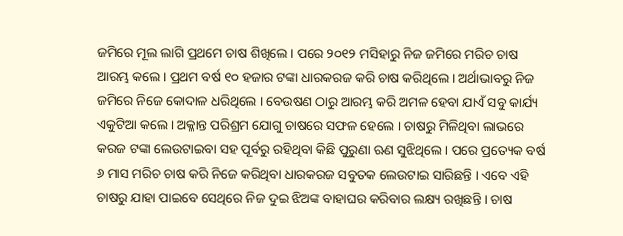ଜମିରେ ମୂଲ ଲାଗି ପ୍ରଥମେ ଚାଷ ଶିଖିଲେ । ପରେ ୨୦୧୨ ମସିହାରୁ ନିଜ ଜମିରେ ମରିଚ ଚାଷ ଆରମ୍ଭ କଲେ । ପ୍ରଥମ ବର୍ଷ ୧୦ ହଜାର ଟଙ୍କା ଧାରକରଜ କରି ଚାଷ କରିଥିଲେ । ଅର୍ଥାଭାବରୁ ନିଜ ଜମିରେ ନିଜେ କୋଦାଳ ଧରିଥିଲେ । ବେଉଷଣ ଠାରୁ ଆରମ୍ଭ କରି ଅମଳ ହେବା ଯାଏଁ ସବୁ କାର୍ଯ୍ୟ ଏକୁଟିଆ କଲେ । ଅକ୍ଳାନ୍ତ ପରିଶ୍ରମ ଯୋଗୁ ଚାଷରେ ସଫଳ ହେଲେ । ଚାଷରୁ ମିଳିଥିବା ଲାଭରେ କରଜ ଟଙ୍କା ଲେଉଟାଇବା ସହ ପୂର୍ବରୁ ରହିଥିବା କିଛି ପୁରୁଣା ଋଣ ସୁଝିଥିଲେ । ପରେ ପ୍ରତ୍ୟେକ ବର୍ଷ ୬ ମାସ ମରିଚ ଚାଷ କରି ନିଜେ କରିଥିବା ଧାରକରଜ ସବୁତକ ଲେଉଟାଇ ସାରିଛନ୍ତି । ଏବେ ଏହି ଚାଷରୁ ଯାହା ପାଇବେ ସେଥିରେ ନିଜ ଦୁଇ ଝିଅଙ୍କ ବାହାଘର କରିବାର ଲକ୍ଷ୍ୟ ରଖିଛନ୍ତି । ଚାଷ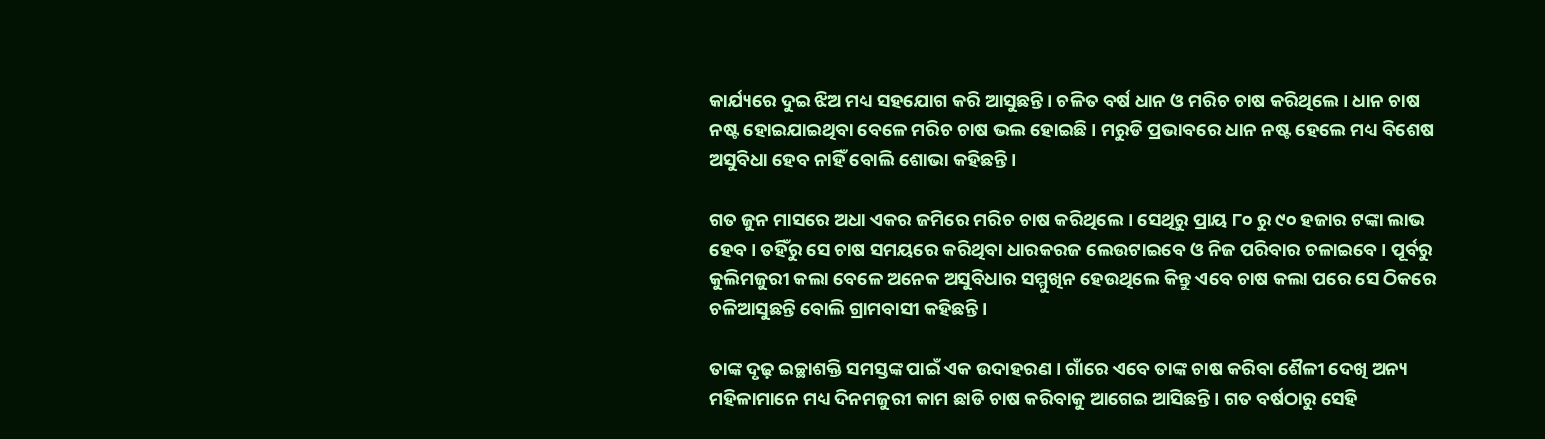କାର୍ଯ୍ୟରେ ଦୁଇ ଝିଅ ମଧ୍ୟ ସହଯୋଗ କରି ଆସୁଛନ୍ତି । ଚଳିତ ବର୍ଷ ଧାନ ଓ ମରିଚ ଚାଷ କରିଥିଲେ । ଧାନ ଚାଷ ନଷ୍ଟ ହୋଇଯାଇଥିବା ବେଳେ ମରିଚ ଚାଷ ଭଲ ହୋଇଛି । ମରୁଡି ପ୍ରଭାବରେ ଧାନ ନଷ୍ଟ ହେଲେ ମଧ୍ୟ ବିଶେଷ ଅସୁବିଧା ହେବ ନାହିଁ ବୋଲି ଶୋଭା କହିଛନ୍ତି ।

ଗତ ଜୁନ ମାସରେ ଅଧା ଏକର ଜମିରେ ମରିଚ ଚାଷ କରିଥିଲେ । ସେଥିରୁ ପ୍ରାୟ ୮୦ ରୁ ୯୦ ହଜାର ଟଙ୍କା ଲାଭ ହେବ । ତହିଁରୁ ସେ ଚାଷ ସମୟରେ କରିଥିବା ଧାରକରଜ ଲେଉଟାଇବେ ଓ ନିଜ ପରିବାର ଚଳାଇବେ । ପୂର୍ବରୁ କୁଲିମଜୁରୀ କଲା ବେଳେ ଅନେକ ଅସୁବିଧାର ସମ୍ମୁଖିନ ହେଉଥିଲେ କିନ୍ତୁ ଏବେ ଚାଷ କଲା ପରେ ସେ ଠିକରେ ଚଳିଆସୁଛନ୍ତି ବୋଲି ଗ୍ରାମବାସୀ କହିଛନ୍ତି ।

ତାଙ୍କ ଦୃଢ଼ ଇଚ୍ଛାଶକ୍ତି ସମସ୍ତଙ୍କ ପାଇଁ ଏକ ଉଦାହରଣ । ଗାଁରେ ଏବେ ତାଙ୍କ ଚାଷ କରିବା ଶୈଳୀ ଦେଖି ଅନ୍ୟ ମହିଳାମାନେ ମଧ୍ୟ ଦିନମଜୁରୀ କାମ ଛାଡି ଚାଷ କରିବାକୁ ଆଗେଇ ଆସିଛନ୍ତି । ଗତ ବର୍ଷଠାରୁ ସେହି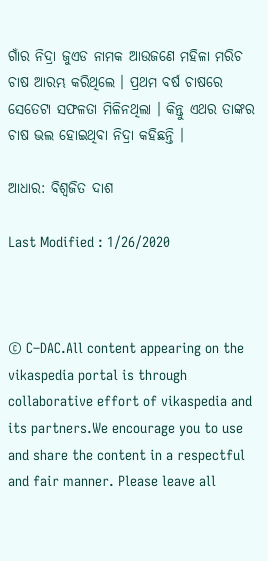ଗାଁର ନିଦ୍ରା ଜୁଏଡ ନାମକ ଆଉଜଣେ ମହିଳା ମରିଚ ଚାଷ ଆରମ୍ଭ କରିଥିଲେ । ପ୍ରଥମ ବର୍ଷ ଚାଷରେ ସେତେଟା ସଫଳତା ମିଳିନଥିଲା । କିନ୍ତୁ ଏଥର ତାଙ୍କର ଚାଷ ଭଲ ହୋଇଥିବା ନିଦ୍ରା କହିଛନ୍ତି ।

ଆଧାର: ବିଶ୍ଵଜିତ ଦାଶ

Last Modified : 1/26/2020



© C–DAC.All content appearing on the vikaspedia portal is through collaborative effort of vikaspedia and its partners.We encourage you to use and share the content in a respectful and fair manner. Please leave all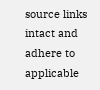source links intact and adhere to applicable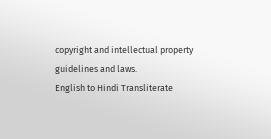copyright and intellectual property guidelines and laws.
English to Hindi Transliterate